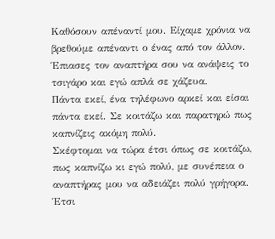Καθόσουν απέναντί μου. Είχαμε χρόνια να βρεθούμε απέναντι ο ένας από τον άλλον. Έπιασες τον αναπτήρα σου να ανάψεις το τσιγάρο και εγώ απλά σε χάζευα.
Πάντα εκεί, ένα τηλέφωνο αρκεί και είσαι πάντα εκεί. Σε κοιτάζω και παρατηρώ πως καπνίζεις ακόμη πολύ.
Σκέφτομαι να τώρα έτσι όπως σε κοιτάζω, πως καπνίζω κι εγώ πολύ, με συνέπεια ο αναπτήρας μου να αδειάζει πολύ γρήγορα.
Έτσι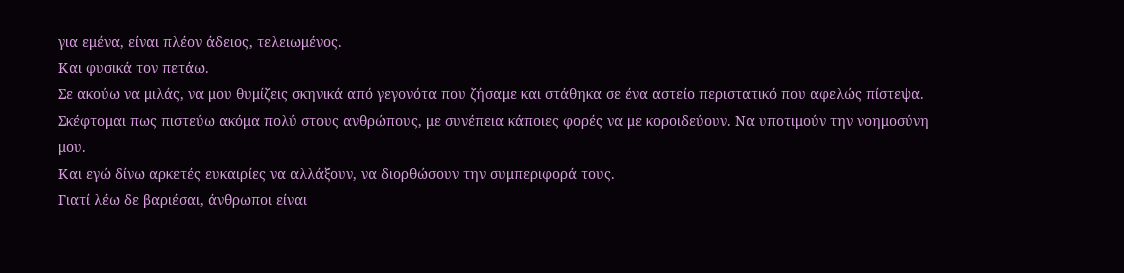για εμένα, είναι πλέον άδειος, τελειωμένος.
Και φυσικά τον πετάω.
Σε ακούω να μιλάς, να μου θυμίζεις σκηνικά από γεγονότα που ζήσαμε και στάθηκα σε ένα αστείο περιστατικό που αφελώς πίστεψα.
Σκέφτομαι πως πιστεύω ακόμα πολύ στους ανθρώπους, με συνέπεια κάποιες φορές να με κοροιδεύουν. Να υποτιμούν την νοημοσύνη μου.
Και εγώ δίνω αρκετές ευκαιρίες να αλλάξουν, να διορθώσουν την συμπεριφορά τους.
Γιατί λέω δε βαριέσαι, άνθρωποι είναι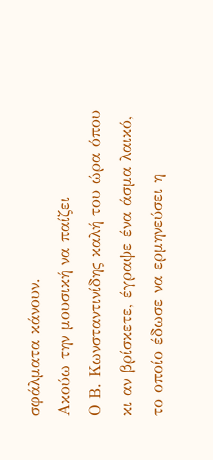σφάλματα κάνουν.
Ακούω την μουσική να παίζει
Ο Β. Κωνσταντινίδης καλή του ώρα όπου κι αν βρίσκετε, έγραψε ένα άσμα λαικό, το οποίο έδωσε να ερμηνεύσει η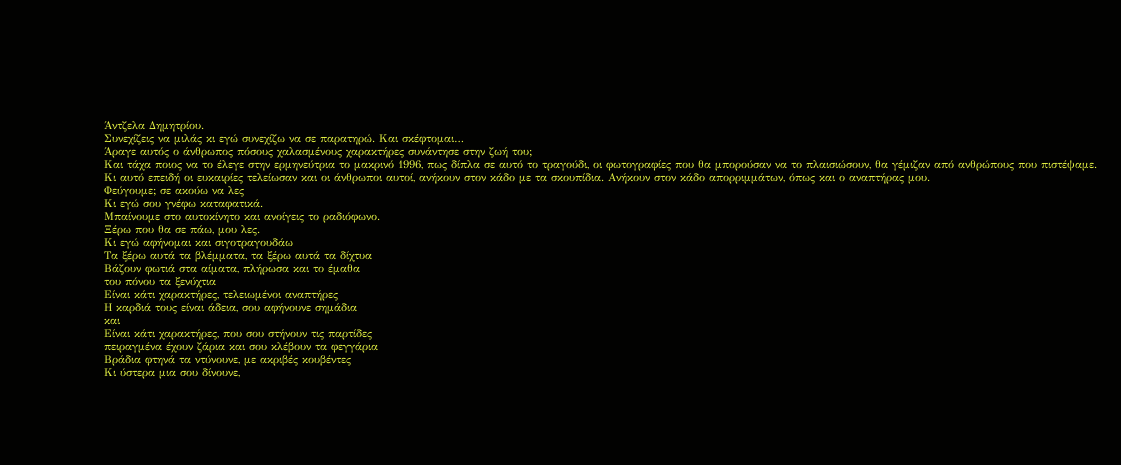Άντζελα Δημητρίου.
Συνεχίζεις να μιλάς κι εγώ συνεχίζω να σε παρατηρώ. Και σκέφτομαι…
Άραγε αυτός ο άνθρωπος πόσους χαλασμένους χαρακτήρες συνάντησε στην ζωή του;
Και τάχα ποιος να το έλεγε στην ερμηνεύτρια το μακρινό 1996, πως δίπλα σε αυτό το τραγούδι, οι φωτογραφίες που θα μπορούσαν να το πλαισιώσουν, θα γέμιζαν από ανθρώπους που πιστέψαμε.
Κι αυτό επειδή οι ευκαιρίες τελείωσαν και οι άνθρωποι αυτοί, ανήκουν στον κάδο με τα σκουπίδια. Ανήκουν στον κάδο απορριμμάτων, όπως και ο αναπτήρας μου.
Φεύγουμε; σε ακούω να λες
Κι εγώ σου γνέφω καταφατικά.
Μπαίνουμε στο αυτοκίνητο και ανοίγεις το ραδιόφωνο.
Ξέρω που θα σε πάω, μου λες.
Κι εγώ αφήνομαι και σιγοτραγουδάω
Τα ξέρω αυτά τα βλέμματα, τα ξέρω αυτά τα δίχτυα
Βάζουν φωτιά στα αίματα, πλήρωσα και το έμαθα
του πόνου τα ξενύχτια
Είναι κάτι χαρακτήρες, τελειωμένοι αναπτήρες
Η καρδιά τους είναι άδεια, σου αφήνουνε σημάδια
και
Είναι κάτι χαρακτήρες, που σου στήνουν τις παρτίδες
πειραγμένα έχουν ζάρια και σου κλέβουν τα φεγγάρια
Βράδια φτηνά τα ντύνουνε, με ακριβές κουβέντες
Κι ύστερα μια σου δίνουνε,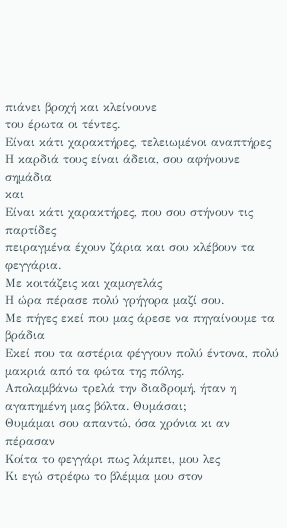πιάνει βροχή και κλείνουνε
του έρωτα οι τέντες.
Είναι κάτι χαρακτήρες, τελειωμένοι αναπτήρες
Η καρδιά τους είναι άδεια, σου αφήνουνε σημάδια
και
Είναι κάτι χαρακτήρες, που σου στήνουν τις παρτίδες
πειραγμένα έχουν ζάρια και σου κλέβουν τα φεγγάρια.
Με κοιτάζεις και χαμογελάς
Η ώρα πέρασε πολύ γρήγορα μαζί σου.
Με πήγες εκεί που μας άρεσε να πηγαίνουμε τα βράδια
Εκεί που τα αστέρια φέγγουν πολύ έντονα, πολύ μακριά από τα φώτα της πόλης.
Απολαμβάνω τρελά την διαδρομή, ήταν η αγαπημένη μας βόλτα. Θυμάσαι;
Θυμάμαι σου απαντώ, όσα χρόνια κι αν πέρασαν
Κοίτα το φεγγάρι πως λάμπει, μου λες
Κι εγώ στρέφω το βλέμμα μου στον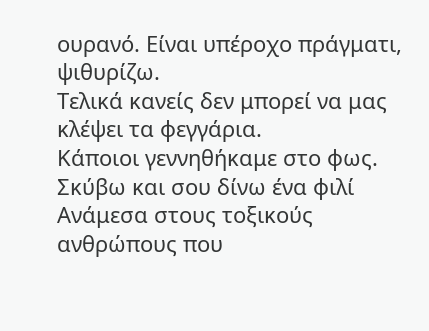ουρανό. Είναι υπέροχο πράγματι, ψιθυρίζω.
Τελικά κανείς δεν μπορεί να μας κλέψει τα φεγγάρια.
Κάποιοι γεννηθήκαμε στο φως.
Σκύβω και σου δίνω ένα φιλί
Ανάμεσα στους τοξικούς ανθρώπους που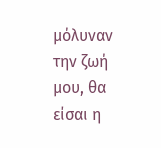μόλυναν την ζωή μου, θα είσαι η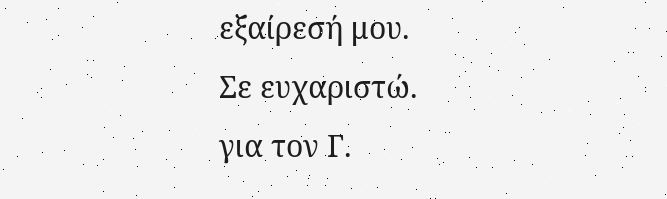εξαίρεσή μου.
Σε ευχαριστώ.
για τον Γ.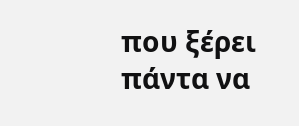που ξέρει πάντα να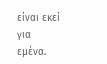είναι εκεί για εμένα.